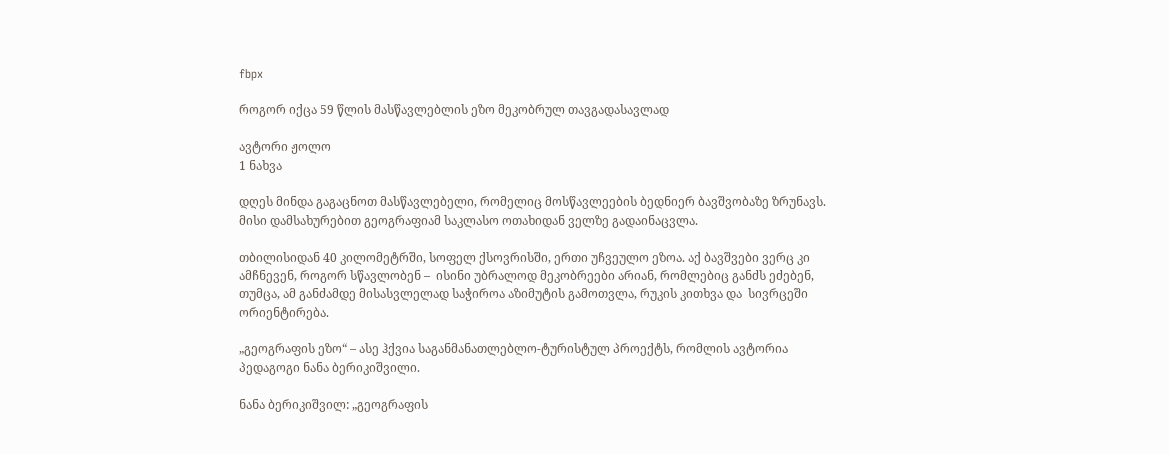fbpx

როგორ იქცა 59 წლის მასწავლებლის ეზო მეკობრულ თავგადასავლად

ავტორი ჟოლო
1 ნახვა

დღეს მინდა გაგაცნოთ მასწავლებელი, რომელიც მოსწავლეების ბედნიერ ბავშვობაზე ზრუნავს. მისი დამსახურებით გეოგრაფიამ საკლასო ოთახიდან ველზე გადაინაცვლა.

თბილისიდან 40 კილომეტრში, სოფელ ქსოვრისში, ერთი უჩვეულო ეზოა. აქ ბავშვები ვერც კი ამჩნევენ, როგორ სწავლობენ –  ისინი უბრალოდ მეკობრეები არიან, რომლებიც განძს ეძებენ, თუმცა, ამ განძამდე მისასვლელად საჭიროა აზიმუტის გამოთვლა, რუკის კითხვა და  სივრცეში ორიენტირება.

„გეოგრაფის ეზო“ – ასე ჰქვია საგანმანათლებლო-ტურისტულ პროექტს, რომლის ავტორია პედაგოგი ნანა ბერიკიშვილი.

ნანა ბერიკიშვილ: „გეოგრაფის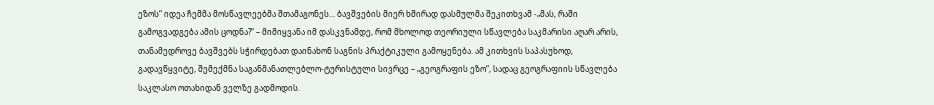ეზოს“ იდეა ჩემმა მოსწავლეებმა შთამაგონეს… ბავშვების მიერ ხშირად დასმულმა შეკითხვამ -„მას, რაში გამოგვადგება ამის ცოდნა?“ – მიმიყვანა იმ დასკვნამდე, რომ მხოლოდ თეორიული სწავლება საკმარისი აღარ არის, თანამედროვე ბავშვებს სჭირდებათ დაინახონ საგნის პრაქტიკული გამოყენება. ამ კითხვის საპასუხოდ, გადავწყვიტე, შემექმნა საგანმანათლებლო-ტურისტული სივრცე – „გეოგრაფის ეზო“, სადაც გეოგრაფიის სწავლება საკლასო ოთახიდან ველზე გადმოდის.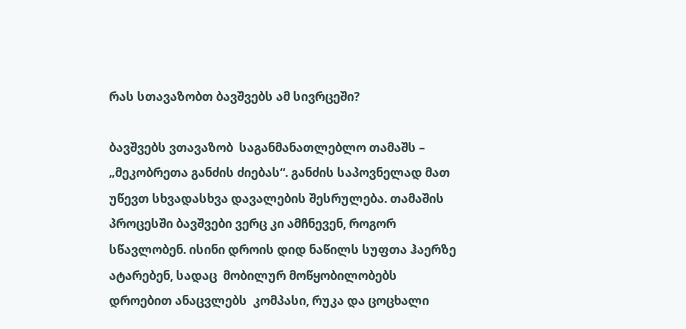რას სთავაზობთ ბავშვებს ამ სივრცეში?

ბავშვებს ვთავაზობ  საგანმანათლებლო თამაშს – „მეკობრეთა განძის ძიებას“. განძის საპოვნელად მათ უწევთ სხვადასხვა დავალების შესრულება. თამაშის პროცესში ბავშვები ვერც კი ამჩნევენ, როგორ სწავლობენ. ისინი დროის დიდ ნაწილს სუფთა ჰაერზე ატარებენ, სადაც  მობილურ მოწყობილობებს  დროებით ანაცვლებს  კომპასი, რუკა და ცოცხალი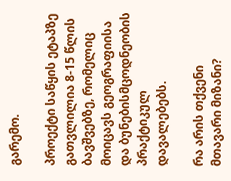გარემო.

პროექტი საწყის ეტაპზე გათვლილია 8-15 წლის ბავშვებზე, რომელიც მოიცავს გეოგრაფიისა და ბუნებისმცოდნეობის პრაქტიკულ დავალებებს.

რა არის თქვენი მთავარი მიზანი?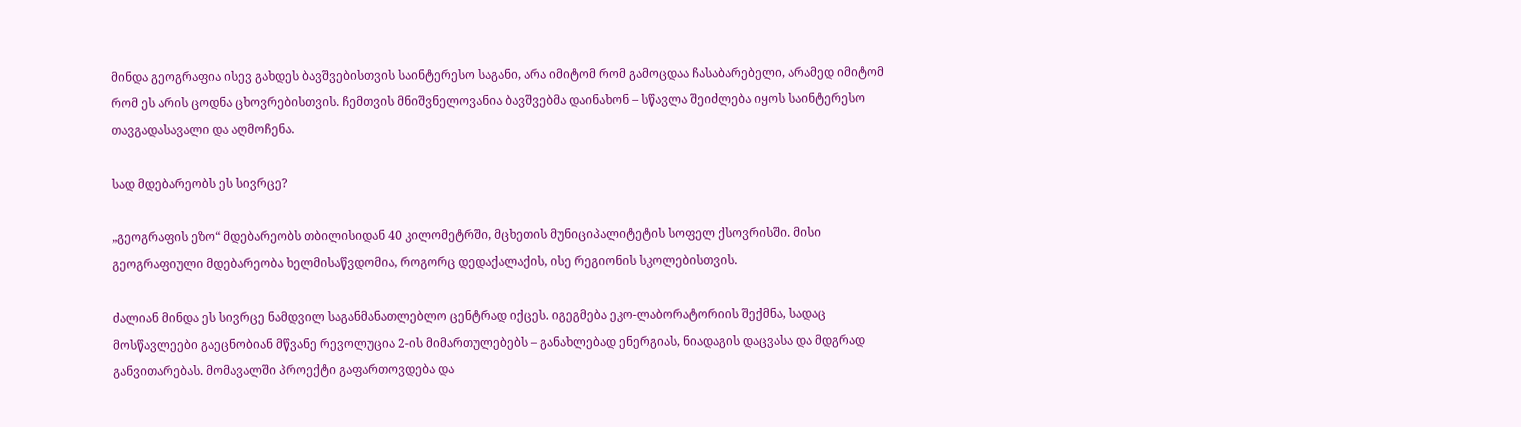მინდა გეოგრაფია ისევ გახდეს ბავშვებისთვის საინტერესო საგანი, არა იმიტომ რომ გამოცდაა ჩასაბარებელი, არამედ იმიტომ რომ ეს არის ცოდნა ცხოვრებისთვის. ჩემთვის მნიშვნელოვანია ბავშვებმა დაინახონ – სწავლა შეიძლება იყოს საინტერესო თავგადასავალი და აღმოჩენა.

სად მდებარეობს ეს სივრცე?

„გეოგრაფის ეზო“ მდებარეობს თბილისიდან 40 კილომეტრში, მცხეთის მუნიციპალიტეტის სოფელ ქსოვრისში. მისი გეოგრაფიული მდებარეობა ხელმისაწვდომია, როგორც დედაქალაქის, ისე რეგიონის სკოლებისთვის.

ძალიან მინდა ეს სივრცე ნამდვილ საგანმანათლებლო ცენტრად იქცეს. იგეგმება ეკო-ლაბორატორიის შექმნა, სადაც მოსწავლეები გაეცნობიან მწვანე რევოლუცია 2-ის მიმართულებებს – განახლებად ენერგიას, ნიადაგის დაცვასა და მდგრად განვითარებას. მომავალში პროექტი გაფართოვდება და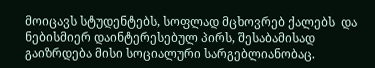მოიცავს სტუდენტებს, სოფლად მცხოვრებ ქალებს  და ნებისმიერ დაინტერესებულ პირს, შესაბამისად გაიზრდება მისი სოციალური სარგებლიანობაც.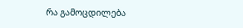რა გამოცდილება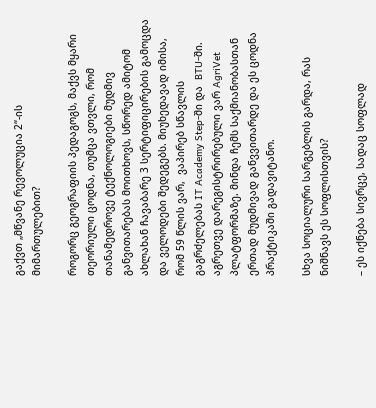გაქვთ „მწვანე რევოლუცია 2“-ის მიმართულებით?

როგორც გეოგრაფიის პედაგოგს, მაქვს მყარი თეორიული ცოდნა, თუმცა ვთვლი, რომ თანამედროვე ტექნოლოგიები მუდმივ განვითარებას მოითხოვს, სწორედ ამიტომ ახლახან ჩავაბარე 3 სერტიფიცირების გამოცდა და ველოდები შედეგებს. მიუხედავად იმისა, რომ 59 წლის ვარ,  ვაპირებ სწავლის გაგრძელებას IT Academy Step-ში და  BTU-ში. აგრეთვე დარეგისტრირებული ვარ AgriVet პლატფორმაზე. მინდა ჩემს საქმიანობასთან ერთად მუდმივად განვვითარდე და ეს ცოდნა პრაქტიკაში გადავიტანო.

სხვა სოციალური სარგებლის გარდა, რას ნიშნავს ეს სოფლისთვის?

– ეს იქნება სივრცე, სადაც სოფლად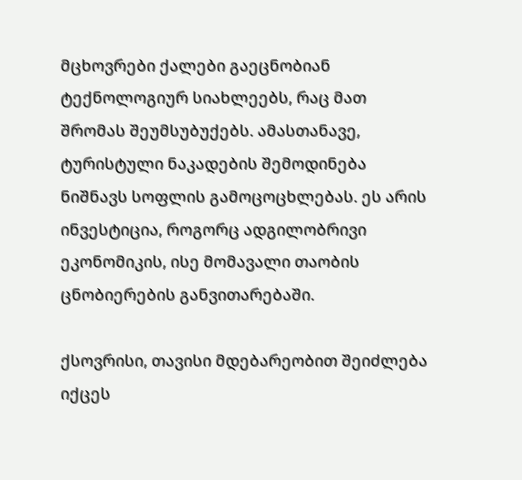მცხოვრები ქალები გაეცნობიან ტექნოლოგიურ სიახლეებს, რაც მათ შრომას შეუმსუბუქებს. ამასთანავე, ტურისტული ნაკადების შემოდინება ნიშნავს სოფლის გამოცოცხლებას. ეს არის ინვესტიცია, როგორც ადგილობრივი ეკონომიკის, ისე მომავალი თაობის ცნობიერების განვითარებაში.

ქსოვრისი, თავისი მდებარეობით შეიძლება იქცეს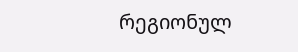რეგიონულ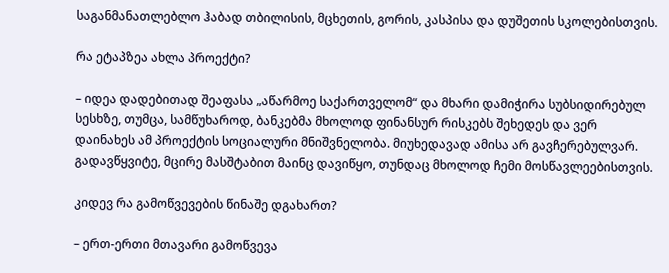საგანმანათლებლო ჰაბად თბილისის, მცხეთის, გორის, კასპისა და დუშეთის სკოლებისთვის.

რა ეტაპზეა ახლა პროექტი?

– იდეა დადებითად შეაფასა „აწარმოე საქართველომ“ და მხარი დამიჭირა სუბსიდირებულ სესხზე, თუმცა, სამწუხაროდ, ბანკებმა მხოლოდ ფინანსურ რისკებს შეხედეს და ვერ დაინახეს ამ პროექტის სოციალური მნიშვნელობა. მიუხედავად ამისა არ გავჩერებულვარ. გადავწყვიტე, მცირე მასშტაბით მაინც დავიწყო, თუნდაც მხოლოდ ჩემი მოსწავლეებისთვის.

კიდევ რა გამოწვევების წინაშე დგახართ?

– ერთ-ერთი მთავარი გამოწვევა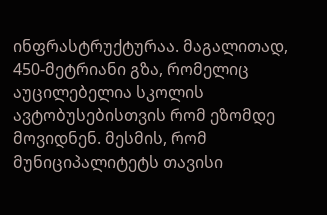ინფრასტრუქტურაა. მაგალითად, 450-მეტრიანი გზა, რომელიც აუცილებელია სკოლის ავტობუსებისთვის რომ ეზომდე მოვიდნენ. მესმის, რომ მუნიციპალიტეტს თავისი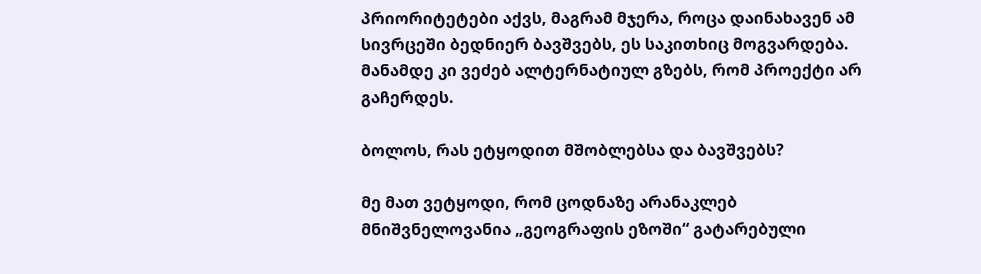პრიორიტეტები აქვს, მაგრამ მჯერა, როცა დაინახავენ ამ სივრცეში ბედნიერ ბავშვებს, ეს საკითხიც მოგვარდება. მანამდე კი ვეძებ ალტერნატიულ გზებს, რომ პროექტი არ გაჩერდეს.

ბოლოს, რას ეტყოდით მშობლებსა და ბავშვებს?

მე მათ ვეტყოდი, რომ ცოდნაზე არანაკლებ მნიშვნელოვანია „გეოგრაფის ეზოში“ გატარებული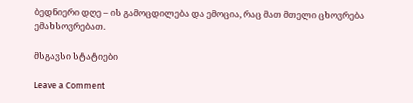ბედნიერი დღე – ის გამოცდილება და ემოცია, რაც მათ მთელი ცხოვრება ემახსოვრებათ.

მსგავსი სტატიები

Leave a Comment